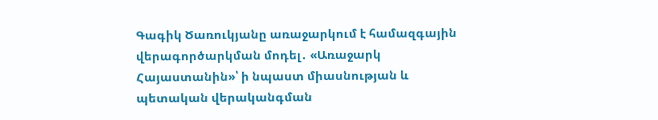Գագիկ Ծառուկյանը առաջարկում է համազգային վերագործարկման մոդել․ «Առաջարկ Հայաստանին»՝ ի նպաստ միասնության և պետական վերականգման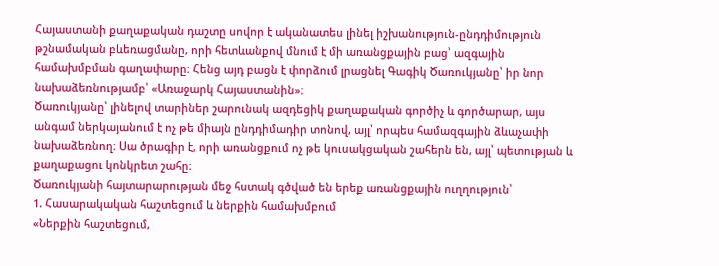Հայաստանի քաղաքական դաշտը սովոր է ականատես լինել իշխանություն-ընդդիմություն թշնամական բևեռացմանը, որի հետևանքով մնում է մի առանցքային բաց՝ ազգային համախմբման գաղափարը։ Հենց այդ բացն է փորձում լրացնել Գագիկ Ծառուկյանը՝ իր նոր նախաձեռնությամբ՝ «Առաջարկ Հայաստանին»։
Ծառուկյանը՝ լինելով տարիներ շարունակ ազդեցիկ քաղաքական գործիչ և գործարար, այս անգամ ներկայանում է ոչ թե միայն ընդդիմադիր տոնով, այլ՝ որպես համազգային ձևաչափի նախաձեռնող։ Սա ծրագիր է, որի առանցքում ոչ թե կուսակցական շահերն են, այլ՝ պետության և քաղաքացու կոնկրետ շահը։
Ծառուկյանի հայտարարության մեջ հստակ գծված են երեք առանցքային ուղղություն՝
1. Հասարակական հաշտեցում և ներքին համախմբում
«Ներքին հաշտեցում,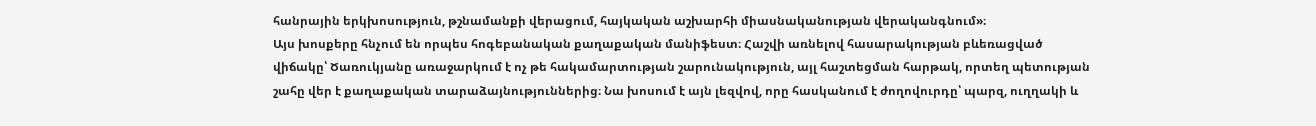հանրային երկխոսություն, թշնամանքի վերացում, հայկական աշխարհի միասնականության վերականգնում»։
Այս խոսքերը հնչում են որպես հոգեբանական քաղաքական մանիֆեստ։ Հաշվի առնելով հասարակության բևեռացված վիճակը՝ Ծառուկյանը առաջարկում է ոչ թե հակամարտության շարունակություն, այլ հաշտեցման հարթակ, որտեղ պետության շահը վեր է քաղաքական տարաձայնություններից։ Նա խոսում է այն լեզվով, որը հասկանում է ժողովուրդը՝ պարզ, ուղղակի և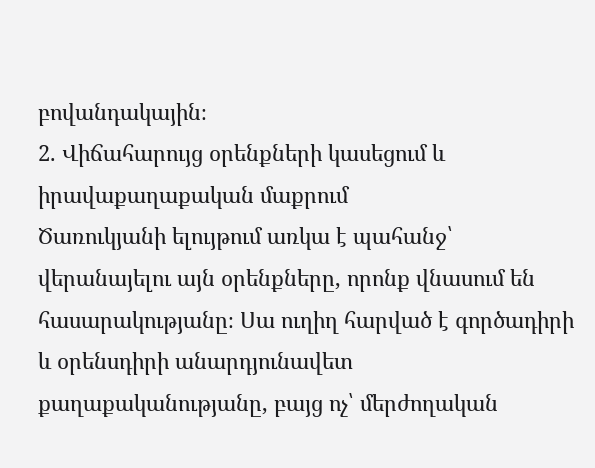բովանդակային։
2. Վիճահարույց օրենքների կասեցում և իրավաքաղաքական մաքրում
Ծառուկյանի ելույթում առկա է պահանջ՝ վերանայելու այն օրենքները, որոնք վնասում են հասարակությանը։ Սա ուղիղ հարված է գործադիրի և օրենսդիրի անարդյունավետ քաղաքականությանը, բայց ոչ՝ մերժողական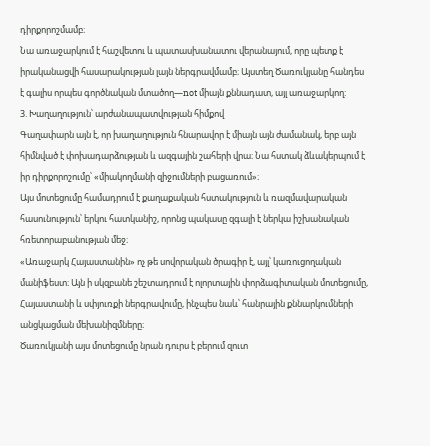դիրքորոշմամբ։
Նա առաջարկում է հաշվետու և պատասխանատու վերանայում, որը պետք է իրականացվի հասարակության լայն ներգրավմամբ։ Այստեղ Ծառուկյանը հանդես է գալիս որպես գործնական մտածող—not միայն քննադատ, այլ առաջարկող:
3. Խաղաղություն՝ արժանապատվության հիմքով
Գաղափարն այն է, որ խաղաղություն հնարավոր է միայն այն ժամանակ, երբ այն հիմնված է փոխադարձության և ազգային շահերի վրա։ Նա հստակ ձևակերպում է իր դիրքորոշումը՝ «միակողմանի զիջումների բացառում»։
Այս մոտեցումը համադրում է քաղաքական հստակություն և ռազմավարական հասունություն՝ երկու հատկանիշ, որոնց պակասը զգալի է ներկա իշխանական հռետորաբանության մեջ։
«Առաջարկ Հայաստանին» ոչ թե սովորական ծրագիր է, այլ՝ կառուցողական մանիֆեստ։ Այն ի սկզբանե շեշտադրում է ոլորտային փորձագիտական մոտեցումը, Հայաստանի և սփյուռքի ներգրավումը, ինչպես նաև՝ հանրային քննարկումների անցկացման մեխանիզմները։
Ծառուկյանի այս մոտեցումը նրան դուրս է բերում զուտ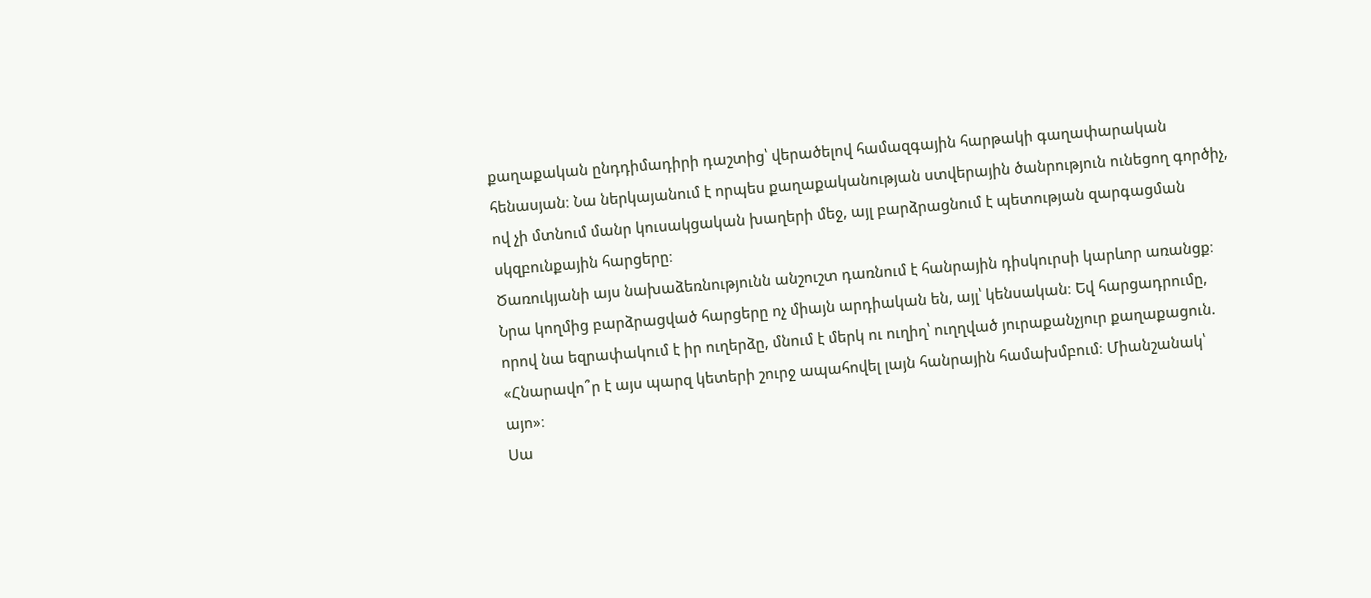քաղաքական ընդդիմադիրի դաշտից՝ վերածելով համազգային հարթակի գաղափարական հենասյան։ Նա ներկայանում է որպես քաղաքականության ստվերային ծանրություն ունեցող գործիչ, ով չի մտնում մանր կուսակցական խաղերի մեջ, այլ բարձրացնում է պետության զարգացման սկզբունքային հարցերը։
Ծառուկյանի այս նախաձեռնությունն անշուշտ դառնում է հանրային դիսկուրսի կարևոր առանցք։ Նրա կողմից բարձրացված հարցերը ոչ միայն արդիական են, այլ՝ կենսական։ Եվ հարցադրումը, որով նա եզրափակում է իր ուղերձը, մնում է մերկ ու ուղիղ՝ ուղղված յուրաքանչյուր քաղաքացուն.
«Հնարավո՞ր է այս պարզ կետերի շուրջ ապահովել լայն հանրային համախմբում։ Միանշանակ՝ այո»։
Սա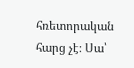հռետորական հարց չէ։ Սա՝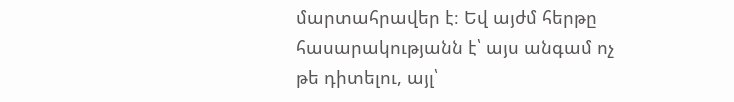մարտահրավեր է։ Եվ այժմ հերթը հասարակությանն է՝ այս անգամ ոչ թե դիտելու, այլ՝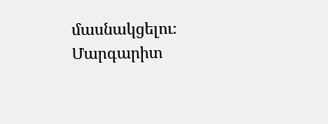մասնակցելու։
Մարգարիտ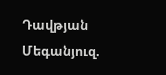Դավթյան
Մեգանյուզ.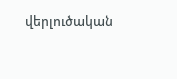վերլուծական